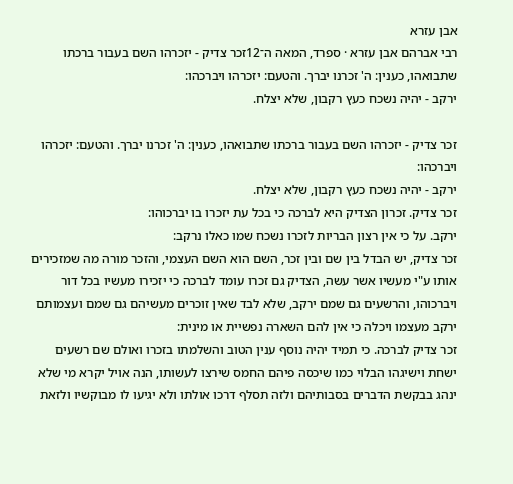אבן עזרא
רבי אברהם אבן עזרא · ספרד, המאה ה־12זכר צדיק - יזכרהו השם בעבור ברכתו שתבואהו, כענין: ה' זכרנו יברך. והטעם: יזכרהו ויברכהו:
ירקב - יהיה נשכח כעץ רקבון, שלא יצלח.

זכר צדיק - יזכרהו השם בעבור ברכתו שתבואהו, כענין: ה' זכרנו יברך. והטעם: יזכרהו ויברכהו:
ירקב - יהיה נשכח כעץ רקבון, שלא יצלח.
זכר צדיק. זכרון הצדיק היא לברכה כי בכל עת יזכרו בו יברכוהו:
ירקב. על כי אין רצון הבריות לזכרו נשכח שמו כאלו נרקב:
זכר צדיק, יש הבדל בין שם ובין זכר, השם הוא השם העצמי, והזכר מורה מה שמזכירים אותו ע"י מעשיו אשר עשה, הצדיק גם זכרו עומד לברכה כי יזכירו מעשיו בכל דור ויברכוהו, והרשעים גם שמם ירקב, שלא לבד שאין זוכרים מעשיהם גם שמם ועצמותם ירקב מעצמו ויכלה כי אין להם השארה נפשיית או מינית:
זכר צדיק לברכה. כי תמיד יהיה נוסף ענין הטוב והשלמתו בזכרו ואולם שם רשעים ישחת וישיגהו הבלוי כמו שיכסה פיהם החמס שירצו לעשותו, הנה אויל יקרא מי שלא ינהג בבקשת הדברים בסבותיהם ולזה תסלף דרכו אולתו ולא יגיעו לו מבוקשיו ולזאת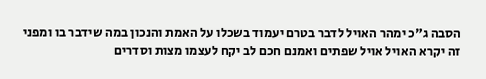הסבה ג"כ ימהר האויל לדבר בטרם יעמוד בשכלו על האמת והנכון במה שידבר בו ומפני זה יקרא האויל אויל שפתים ואמנם חכם לב יקח לעצמו מצות וסדרים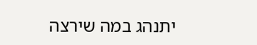יתנהג במה שירצה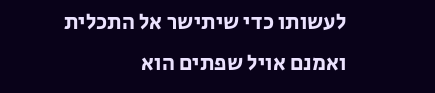לעשותו כדי שיתישר אל התכלית ואמנם אויל שפתים הוא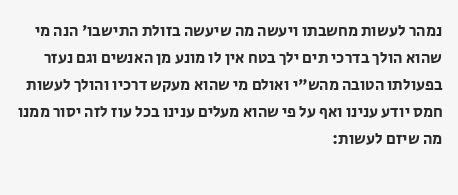נמהר לעשות מחשבתו ויעשה מה שיעשה בזולת התישבו' הנה מי שהוא הולך בדרכי תים ילך בטח אין לו מונע מן האנשים וגם נעזר בפעולתו הטובה מהש"י ואולם מי שהוא מעקש דרכיו והולך לעשות חמס יודע ענינו ואף על פי שהוא מעלים ענינו בכל עוז לזה יסור ממנו מה שיזם לעשות: